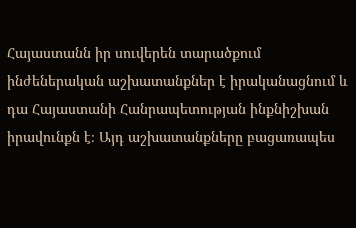Հայաստանն իր սուվերեն տարածքում ինժեներական աշխատանքներ է իրականացնում և դա Հայաստանի Հանրապետության ինքնիշխան իրավունքն է։ Այդ աշխատանքները բացառապես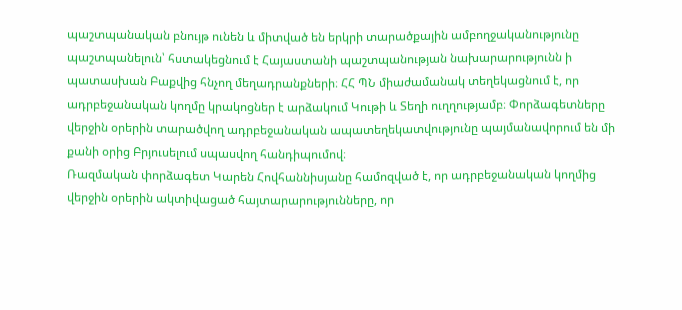պաշտպանական բնույթ ունեն և միտված են երկրի տարածքային ամբողջականությունը պաշտպանելուն՝ հստակեցնում է Հայաստանի պաշտպանության նախարարությունն ի պատասխան Բաքվից հնչող մեղադրանքների։ ՀՀ ՊՆ միաժամանակ տեղեկացնում է, որ ադրբեջանական կողմը կրակոցներ է արձակում Կութի և Տեղի ուղղությամբ։ Փորձագետները վերջին օրերին տարածվող ադրբեջանական ապատեղեկատվությունը պայմանավորում են մի քանի օրից Բրյուսելում սպասվող հանդիպումով։
Ռազմական փորձագետ Կարեն Հովհաննիսյանը համոզված է, որ ադրբեջանական կողմից վերջին օրերին ակտիվացած հայտարարությունները, որ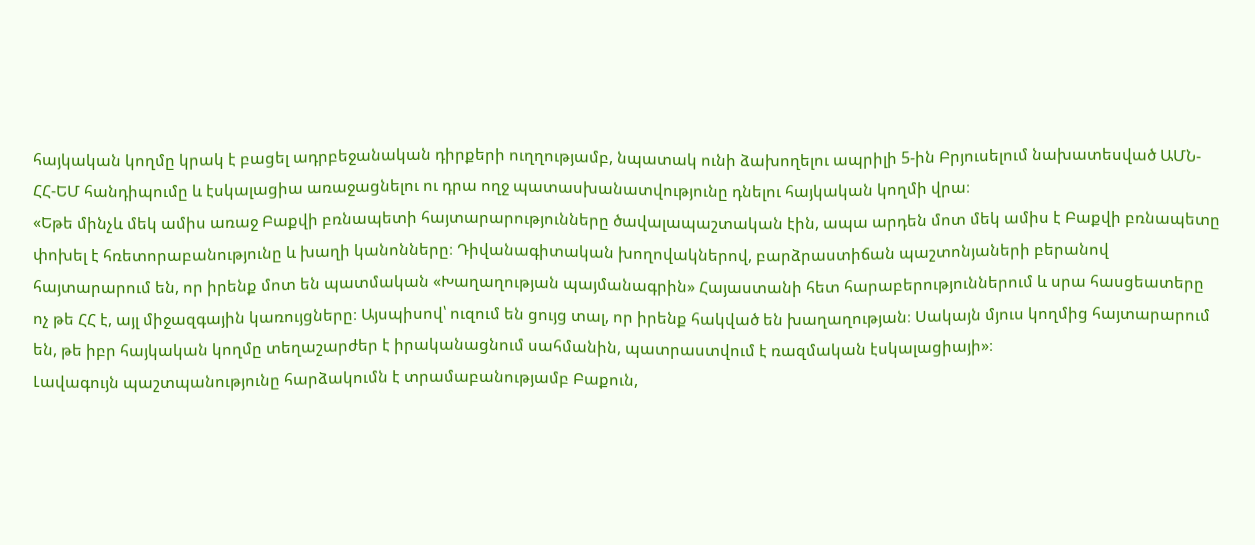հայկական կողմը կրակ է բացել ադրբեջանական դիրքերի ուղղությամբ, նպատակ ունի ձախողելու ապրիլի 5-ին Բրյուսելում նախատեսված ԱՄՆ-ՀՀ-ԵՄ հանդիպումը և էսկալացիա առաջացնելու ու դրա ողջ պատասխանատվությունը դնելու հայկական կողմի վրա։
«Եթե մինչև մեկ ամիս առաջ Բաքվի բռնապետի հայտարարությունները ծավալապաշտական էին, ապա արդեն մոտ մեկ ամիս է Բաքվի բռնապետը փոխել է հռետորաբանությունը և խաղի կանոնները։ Դիվանագիտական խողովակներով, բարձրաստիճան պաշտոնյաների բերանով հայտարարում են, որ իրենք մոտ են պատմական «Խաղաղության պայմանագրին» Հայաստանի հետ հարաբերություններում և սրա հասցեատերը ոչ թե ՀՀ է, այլ միջազգային կառույցները։ Այսպիսով՝ ուզում են ցույց տալ, որ իրենք հակված են խաղաղության։ Սակայն մյուս կողմից հայտարարում են, թե իբր հայկական կողմը տեղաշարժեր է իրականացնում սահմանին, պատրաստվում է ռազմական էսկալացիայի»։
Լավագույն պաշտպանությունը հարձակումն է տրամաբանությամբ Բաքուն,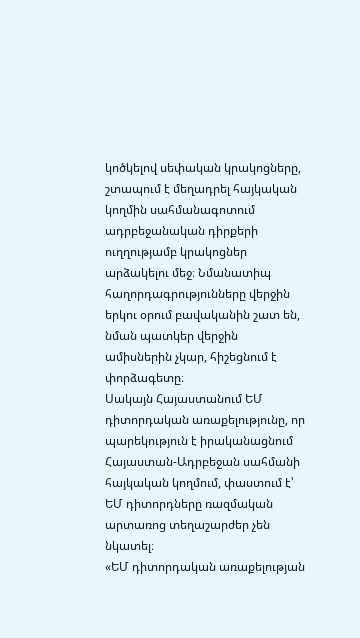կոծկելով սեփական կրակոցները, շտապում է մեղադրել հայկական կողմին սահմանագոտում ադրբեջանական դիրքերի ուղղությամբ կրակոցներ արձակելու մեջ։ Նմանատիպ հաղորդագրությունները վերջին երկու օրում բավականին շատ են, նման պատկեր վերջին ամիսներին չկար, հիշեցնում է փորձագետը։
Սակայն Հայաստանում ԵՄ դիտորդական առաքելությունը, որ պարեկություն է իրականացնում Հայաստան-Ադրբեջան սահմանի հայկական կողմում, փաստում է՝ ԵՄ դիտորդները ռազմական արտառոց տեղաշարժեր չեն նկատել։
«ԵՄ դիտորդական առաքելության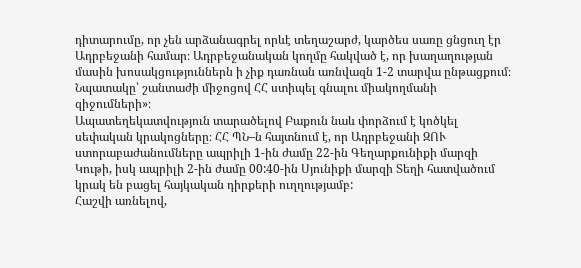դիտարումը, որ չեն արձանագրել որևէ տեղաշարժ, կարծես սառը ցնցուղ էր Ադրբեջանի համար։ Ադրբեջանական կողմը հակված է, որ խաղաղության մասին խոսակցություններն ի չիք դառնան առնվազն 1-2 տարվա ընթացքում։ Նպատակը՝ շանտաժի միջոցով ՀՀ ստիպել գնալու միակողմանի զիջումների»։
Ապատեղեկատվություն տարածելով Բաքուն նաև փորձում է կոծկել սեփական կրակոցները։ ՀՀ ՊՆ–ն հայտնում է, որ Ադրբեջանի ԶՈՒ ստորաբաժանումները ապրիլի 1-ին ժամը 22-ին Գեղարքունիքի մարզի Կութի, իսկ ապրիլի 2-ին ժամը 00:40-ին Սյունիքի մարզի Տեղի հատվածում կրակ են բացել հայկական դիրքերի ուղղությամբ:
Հաշվի առնելով,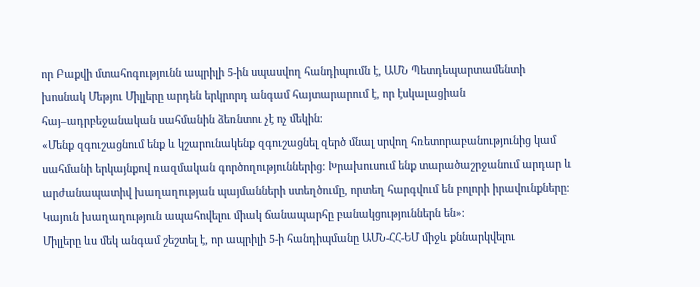որ Բաքվի մտահոգությունն ապրիլի 5-ին սպասվող հանդիպումն է, ԱՄՆ Պետդեպարտամենտի խոսնակ Մեթյու Միլլերը արդեն երկրորդ անգամ հայտարարում է, որ էսկալացիան հայ–ադրբեջանական սահմանին ձեռնտու չէ ոչ մեկին։
«Մենք զգուշացնում ենք և կշարունակենք զգուշացնել զերծ մնալ սրվող հռետորաբանությունից կամ սահմանի երկայնքով ռազմական գործողություններից: Խրախուսում ենք տարածաշրջանում արդար և արժանապատիվ խաղաղության պայմանների ստեղծումը, որտեղ հարգվում են բոլորի իրավունքները։ Կայուն խաղաղություն ապահովելու միակ ճանապարհը բանակցություններն են»։
Միլլերը ևս մեկ անգամ շեշտել է, որ ապրիլի 5-ի հանդիպմանը ԱՄՆ-ՀՀ-ԵՄ միջև քննարկվելու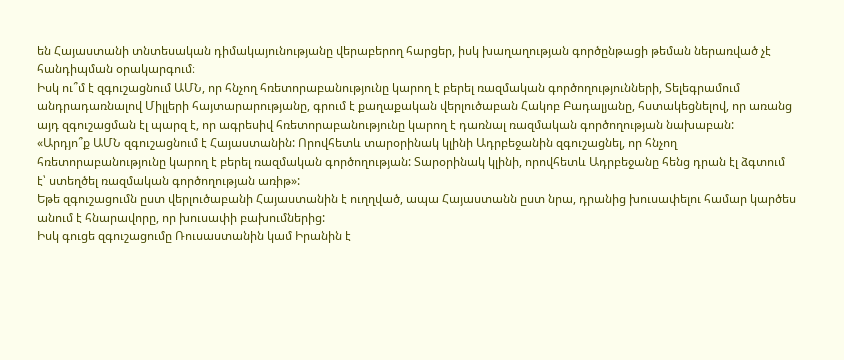են Հայաստանի տնտեսական դիմակայունությանը վերաբերող հարցեր, իսկ խաղաղության գործընթացի թեման ներառված չէ հանդիպման օրակարգում։
Իսկ ու՞մ է զգուշացնում ԱՄՆ, որ հնչող հռետորաբանությունը կարող է բերել ռազմական գործողությունների, Տելեգրամում անդրադառնալով Միլլերի հայտարարությանը, գրում է քաղաքական վերլուծաբան Հակոբ Բադալյանը, հստակեցնելով, որ առանց այդ զգուշացման էլ պարզ է, որ ագրեսիվ հռետորաբանությունը կարող է դառնալ ռազմական գործողության նախաբան:
«Արդյո՞ք ԱՄՆ զգուշացնում է Հայաստանին: Որովհետև տարօրինակ կլինի Ադրբեջանին զգուշացնել, որ հնչող հռետորաբանությունը կարող է բերել ռազմական գործողության: Տարօրինակ կլինի, որովհետև Ադրբեջանը հենց դրան էլ ձգտում է՝ ստեղծել ռազմական գործողության առիթ»:
Եթե զգուշացումն ըստ վերլուծաբանի Հայաստանին է ուղղված, ապա Հայաստանն ըստ նրա, դրանից խուսափելու համար կարծես անում է հնարավորը, որ խուսափի բախումներից:
Իսկ գուցե զգուշացումը Ռուսաստանին կամ Իրանին է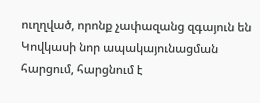ուղղված, որոնք չափազանց զգայուն են Կովկասի նոր ապակայունացման հարցում, հարցնում է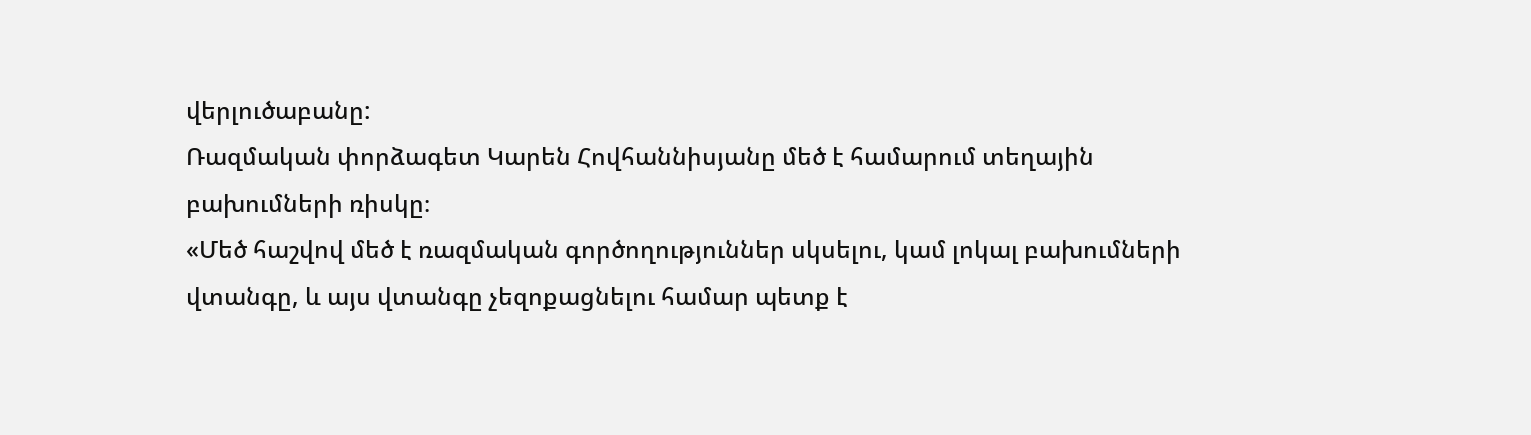վերլուծաբանը:
Ռազմական փորձագետ Կարեն Հովհաննիսյանը մեծ է համարում տեղային բախումների ռիսկը։
«Մեծ հաշվով մեծ է ռազմական գործողություններ սկսելու, կամ լոկալ բախումների վտանգը, և այս վտանգը չեզոքացնելու համար պետք է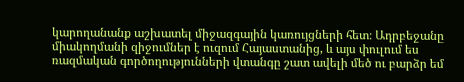կարողանանք աշխատել միջազգային կառույցների հետ։ Ադրբեջանը միակողմանի զիջումներ է ուզում Հայաստանից, և այս փուլում ես ռազմական գործողությունների վտանգը շատ ավելի մեծ ու բարձր եմ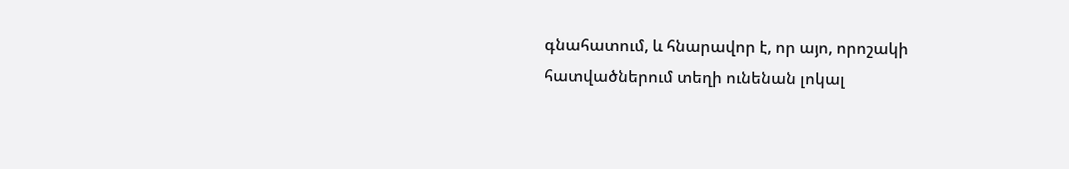գնահատում, և հնարավոր է, որ այո, որոշակի հատվածներում տեղի ունենան լոկալ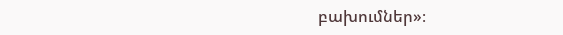բախումներ»։